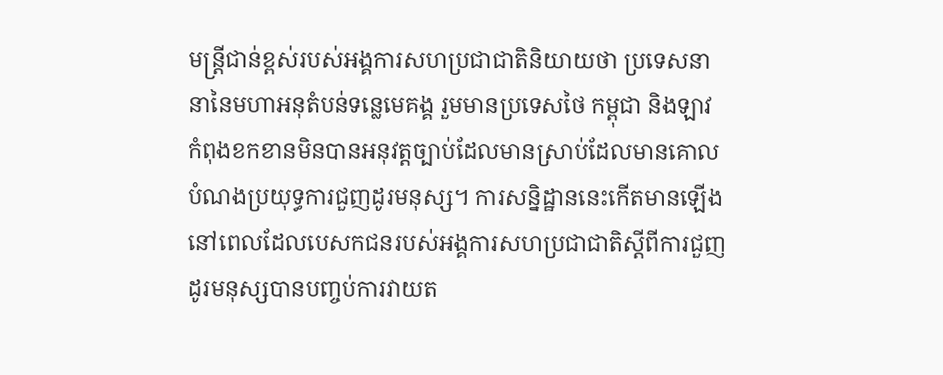មន្រ្តីជាន់ខ្ពស់របស់អង្គការសហប្រជាជាតិនិយាយថា ប្រទេសនានានៃមហាអនុតំបន់ទន្លេមេគង្គ រួមមានប្រទេសថៃ កម្ពុជា និងឡាវ កំពុងខកខានមិនបានអនុវត្តច្បាប់ដែលមានស្រាប់ដែលមានគោលបំណងប្រយុទ្ធការជួញដូរមនុស្ស។ ការសន្និដ្ឋាននេះកើតមានឡើងនៅពេលដែលបេសកជនរបស់អង្គការសហប្រជាជាតិស្តីពីការជួញដូរមនុស្សបានបញ្ចប់ការវាយត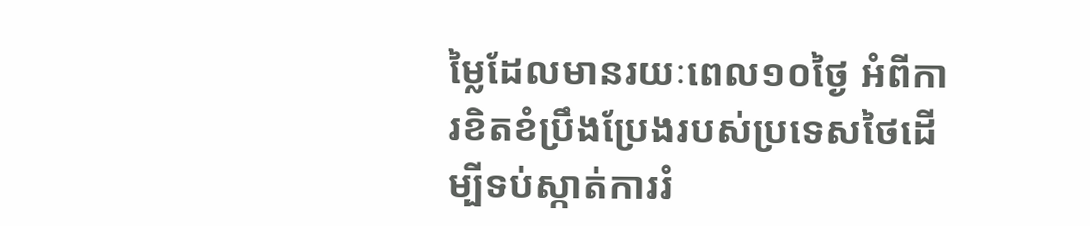ម្លៃដែលមានរយៈពេល១០ថ្ងៃ អំពីការខិតខំប្រឹងប្រែងរបស់ប្រទេសថៃដើម្បីទប់ស្កាត់ការរំ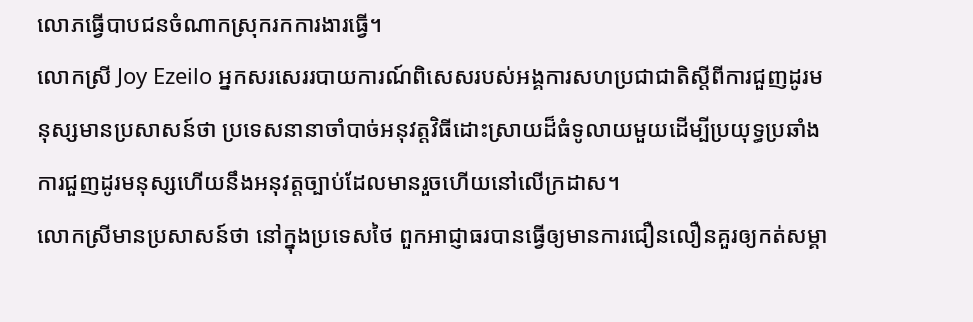លោភធ្វើបាបជនចំណាកស្រុករកការងារធ្វើ។
លោកស្រី Joy Ezeilo អ្នកសរសេររបាយការណ៍ពិសេសរបស់អង្គការសហប្រជាជាតិស្តីពីការជួញដូរមនុស្សមានប្រសាសន៍ថា ប្រទេសនានាចាំបាច់អនុវត្តវិធីដោះស្រាយដ៏ធំទូលាយមួយដើម្បីប្រយុទ្ធប្រឆាំងការជួញដូរមនុស្សហើយនឹងអនុវត្តច្បាប់ដែលមានរួចហើយនៅលើក្រដាស។
លោកស្រីមានប្រសាសន៍ថា នៅក្នុងប្រទេសថៃ ពួកអាជ្ញាធរបានធ្វើឲ្យមានការជឿនលឿនគួរឲ្យកត់សម្គា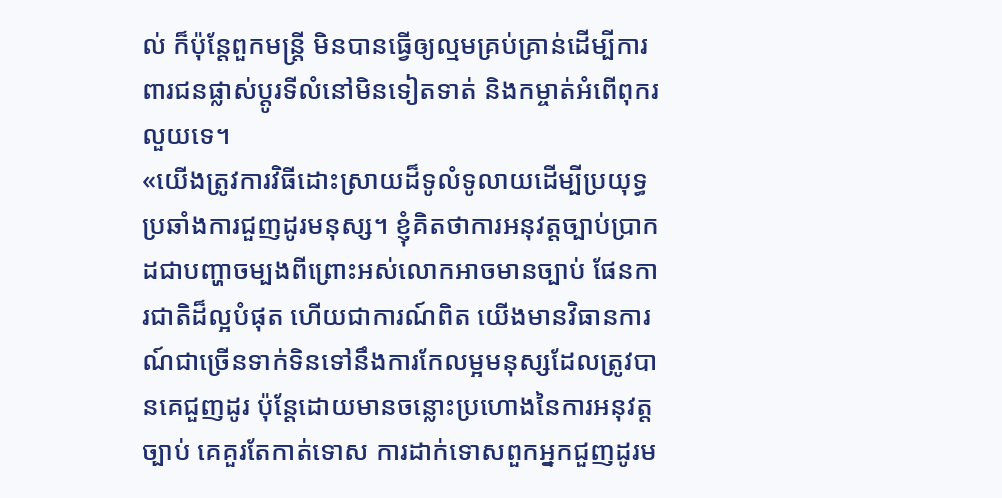ល់ ក៏ប៉ុន្តែពួកមន្រ្តី មិនបានធ្វើឲ្យល្មមគ្រប់គ្រាន់ដើម្បីការពារជនផ្លាស់ប្តូរទីលំនៅមិនទៀតទាត់ និងកម្ចាត់អំពើពុករលួយទេ។
«យើងត្រូវការវិធីដោះស្រាយដ៏ទូលំទូលាយដើម្បីប្រយុទ្ធប្រឆាំងការជួញដូរមនុស្ស។ ខ្ញុំគិតថាការអនុវត្តច្បាប់ប្រាកដជាបញ្ហាចម្បងពីព្រោះអស់លោកអាចមានច្បាប់ ផែនការជាតិដ៏ល្អបំផុត ហើយជាការណ៍ពិត យើងមានវិធានការណ៍ជាច្រើនទាក់ទិនទៅនឹងការកែលម្អមនុស្សដែលត្រូវបានគេជួញដូរ ប៉ុន្តែដោយមានចន្លោះប្រហោងនៃការអនុវត្តច្បាប់ គេគួរតែកាត់ទោស ការដាក់ទោសពួកអ្នកជួញដូរម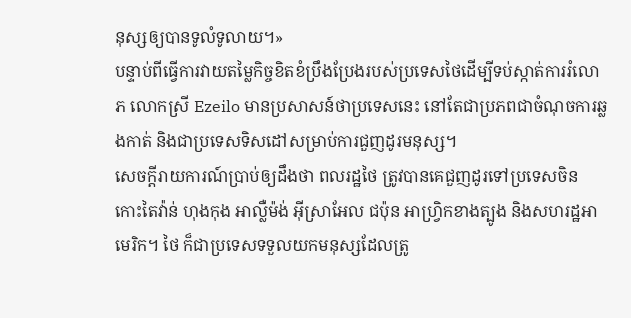នុស្សឲ្យបានទូលំទូលាយ។»
បន្ទាប់ពីធ្វើការវាយតម្លៃកិច្ចខិតខំប្រឹងប្រែងរបស់ប្រទេសថៃដើម្បីទប់ស្កាត់ការរំលោភ លោកស្រី Ezeilo មានប្រសាសន៍ថាប្រទេសនេះ នៅតែជាប្រភពជាចំណុចការឆ្លងកាត់ និងជាប្រទេសទិសដៅសម្រាប់ការជួញដូរមនុស្ស។
សេចក្តីរាយការណ៍ប្រាប់ឲ្យដឹងថា ពលរដ្ឋថៃ ត្រូវបានគេជួញដូរទៅប្រទេសចិន កោះតៃវ៉ាន់ ហុងកុង អាល្លឺម៉ង់ អ៊ីស្រាអែល ជប៉ុន អាហ្វ្រិកខាងត្បូង និងសហរដ្ឋអាមេរិក។ ថៃ ក៏ជាប្រទេសទទួលយកមនុស្សដែលត្រូ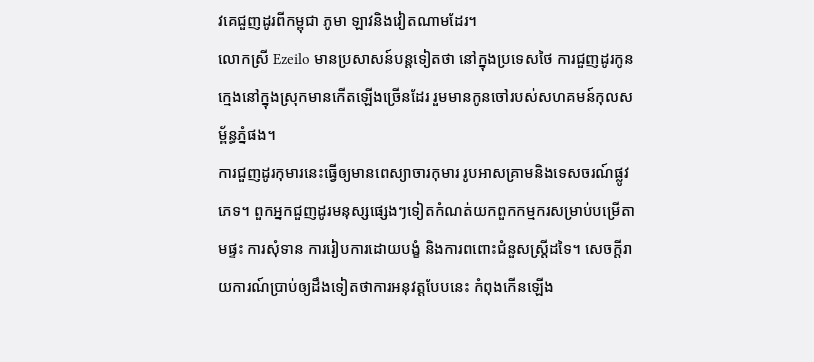វគេជួញដូរពីកម្ពុជា ភូមា ឡាវនិងវៀតណាមដែរ។
លោកស្រី Ezeilo មានប្រសាសន៍បន្តទៀតថា នៅក្នុងប្រទេសថៃ ការជួញដូរកូនក្មេងនៅក្នុងស្រុកមានកើតឡើងច្រើនដែរ រួមមានកូនចៅរបស់សហគមន៍កុលសម្ព័ន្ធភ្នំផង។
ការជួញដូរកុមារនេះធ្វើឲ្យមានពេស្យាចារកុមារ រូបអាសគ្រាមនិងទេសចរណ៍ផ្លូវភេទ។ ពួកអ្នកជួញដូរមនុស្សផ្សេងៗទៀតកំណត់យកពួកកម្មករសម្រាប់បម្រើតាមផ្ទះ ការសុំទាន ការរៀបការដោយបង្ខំ និងការពពោះជំនួសស្រ្តីដទៃ។ សេចក្តីរាយការណ៍ប្រាប់ឲ្យដឹងទៀតថាការអនុវត្តបែបនេះ កំពុងកើនឡើង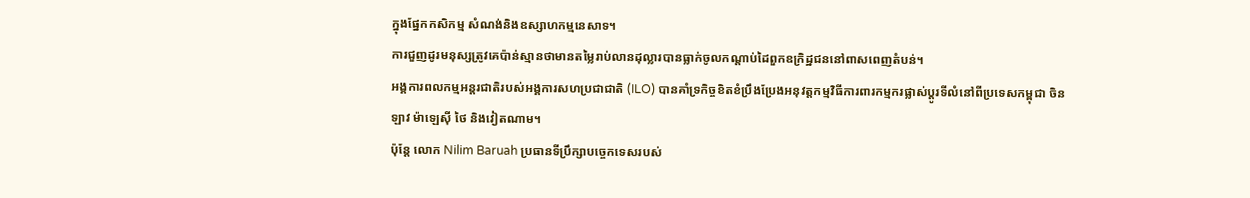ក្នុងផ្នែកកសិកម្ម សំណង់និងឧស្សាហកម្មនេសាទ។
ការជួញដូរមនុស្សត្រូវគេប៉ាន់ស្មានថាមានតម្លៃរាប់លានដុល្លារបានធ្លាក់ចូលកណ្តាប់ដៃពួកឧក្រិដ្ឋជននៅពាសពេញតំបន់។
អង្គការពលកម្មអន្តរជាតិរបស់អង្គការសហប្រជាជាតិ (ILO) បានគាំទ្រកិច្ចខិតខំប្រឹងប្រែងអនុវត្តកម្មវិធីការពារកម្មករផ្លាស់ប្តូរទីលំនៅពីប្រទេសកម្ពុជា ចិន ឡាវ ម៉ាឡេស៊ី ថៃ និងវៀតណាម។
ប៉ុន្តែ លោក Nilim Baruah ប្រធានទីប្រឹក្សាបច្ចេកទេសរបស់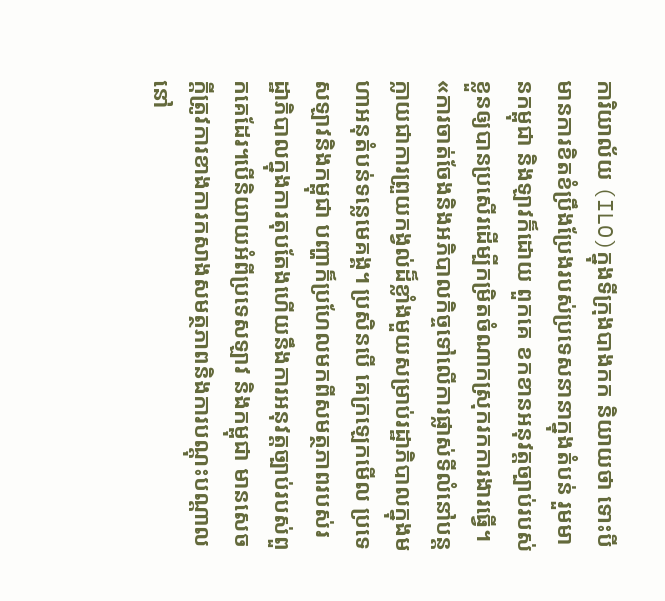ការិយាល័យ (ILO)ក្នុងទីក្រុងបាងកក និយាយថា ទោះបីមានការខិតខំប្រឹងប្រែងរបស់ប្រទេសនានាក្នុងតំបន់ រួមមានកម្ពុជា និងឡាវក៏ដោយ ពួកគេ ខកខានអនុវត្តច្បាប់របស់ខ្លួនឲ្យបានប្រសើរដើម្បីកម្រិតចំណាកស្រុករកការងារធ្វើ។
«ការចាត់ចែងនិងអភិបាលកិច្ចទៅលើការផ្លាស់ទីលំនៅបន្តក្លាយជាការព្រួយកង្វល់ដ៏ខ្លាំងមួយសម្រាប់រដ្ឋាភិបាលក្នុងមហាអនុតំបន់ទន្លេមេគង្គ។ ប្រសិនបើ គេក្រឡេកមើល ប្រទេសឡាវនិងកម្ពុជា បញ្ហាក៏ប្រហែលមកពីសមត្ថភាពរបស់រដ្ឋាភិបាលក្នុងការតុបតែងហើយនឹងការអនុវត្តច្បាប់របស់ពួកគេដែរ។បើនិយាយអំពីប្រទេសឡាវ និងកម្ពុជា មានសេចក្តីត្រូវការខាងការកសាងសមត្ថភាពនិងការបណ្តុះបណ្តាលនៅ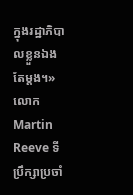ក្នុងរដ្ឋាភិបាលខ្លួនឯងតែម្តង។»
លោក Martin Reeve ទីប្រឹក្សាប្រចាំ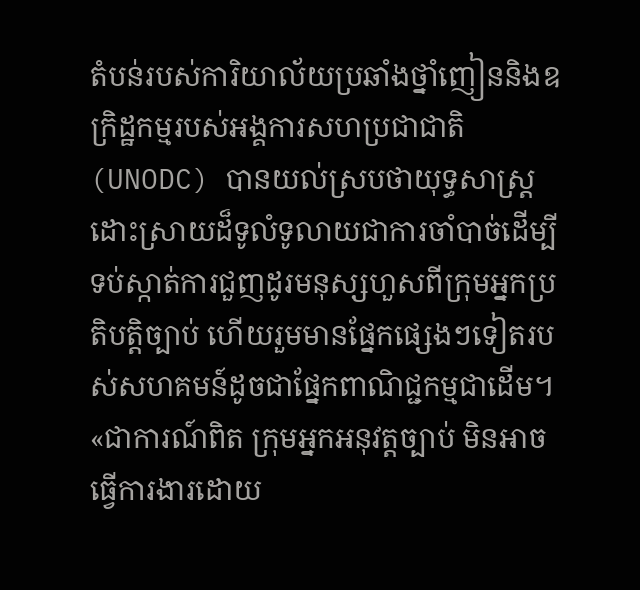តំបន់របស់ការិយាល័យប្រឆាំងថ្នាំញៀននិងឧក្រិដ្ឋកម្មរបស់អង្គការសហប្រជាជាតិ (UNODC) បានយល់ស្របថាយុទ្ធសាស្រ្តដោះស្រាយដ៏ទូលំទូលាយជាការចាំបាច់ដើម្បីទប់ស្កាត់ការជួញដូរមនុស្សហួសពីក្រុមអ្នកប្រតិបត្តិច្បាប់ ហើយរួមមានផ្នែកផ្សេងៗទៀតរបស់សហគមន៍ដូចជាផ្នែកពាណិជ្ជកម្មជាដើម។
«ជាការណ៍ពិត ក្រុមអ្នកអនុវត្តច្បាប់ មិនអាចធ្វើការងារដោយ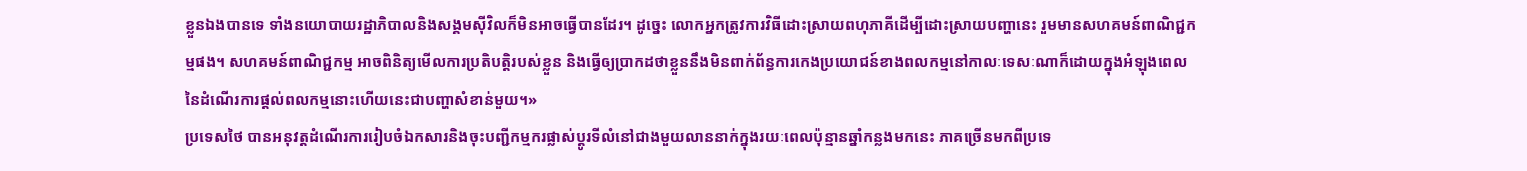ខ្លួនឯងបានទេ ទាំងនយោបាយរដ្ឋាភិបាលនិងសង្គមស៊ីវិលក៏មិនអាចធ្វើបានដែរ។ ដូច្នេះ លោកអ្នកត្រូវការវិធីដោះស្រាយពហុភាគីដើម្បីដោះស្រាយបញ្ហានេះ រួមមានសហគមន៍ពាណិជ្ជកម្មផង។ សហគមន៍ពាណិជ្ជកម្ម អាចពិនិត្យមើលការប្រតិបត្តិរបស់ខ្លួន និងធ្វើឲ្យប្រាកដថាខ្លួននឹងមិនពាក់ព័ន្ធការកេងប្រយោជន៍ខាងពលកម្មនៅកាលៈទេសៈណាក៏ដោយក្នុងអំឡុងពេលនៃដំណើរការផ្តល់ពលកម្មនោះហើយនេះជាបញ្ហាសំខាន់មួយ។»
ប្រទេសថៃ បានអនុវត្តដំណើរការរៀបចំឯកសារនិងចុះបញ្ជីកម្មករផ្លាស់ប្តូរទីលំនៅជាងមួយលាននាក់ក្នុងរយៈពេលប៉ុន្មានឆ្នាំកន្លងមកនេះ ភាគច្រើនមកពីប្រទេ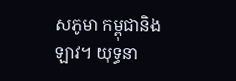សភូមា កម្ពុជានិងឡាវ។ យុទ្ធនា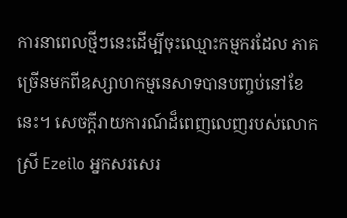ការនាពេលថ្មីៗនេះដើម្បីចុះឈ្មោះកម្មករដែល ភាគច្រើនមកពីឧស្សាហកម្មនេសាទបានបញ្ចប់នៅខែនេះ។ សេចក្តីរាយការណ៍ដ៏ពេញលេញរបស់លោកស្រី Ezeilo អ្នកសរសេរ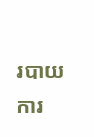របាយការ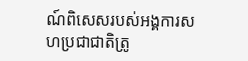ណ៍ពិសេសរបស់អង្គការសហប្រជាជាតិត្រូ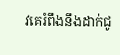វគេរំពឹងនឹងដាក់ជូ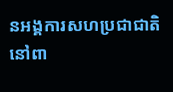នអង្គការសហប្រជាជាតិនៅពា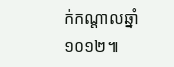ក់កណ្តាលឆ្នាំ១០១២៕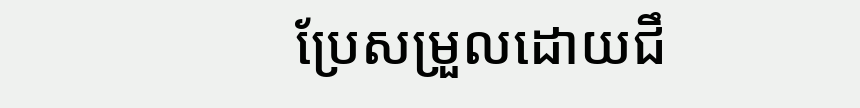ប្រែសម្រួលដោយជឹ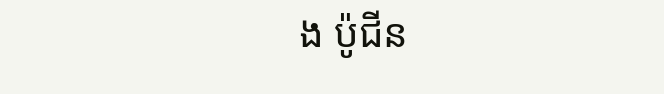ង ប៉ូជីន